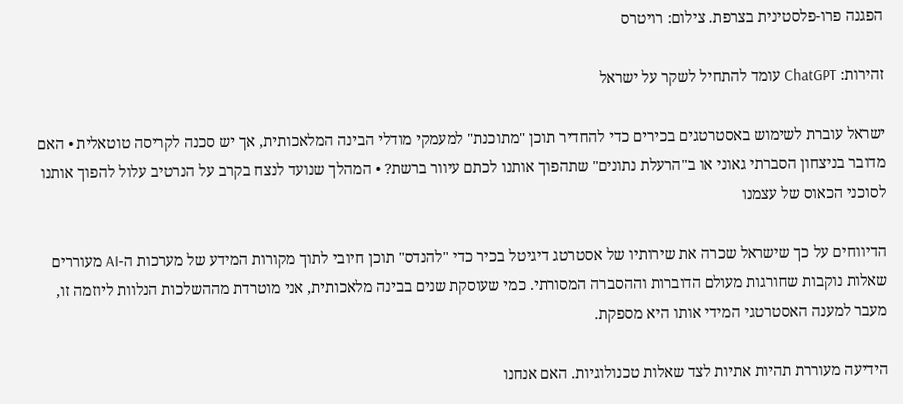הפגנה פרו-פלסטינית בצרפת. צילום: רויטרס

זהירות: ChatGPT עומד להתחיל לשקר על ישראל

ישראל עוברת לשימוש באסטרטגים בכירים כדי להחדיר תוכן "מתוכנת" למעמקי מודלי הבינה המלאכותית, אך יש סכנה לקריסה טוטאלית • האם מדובר בניצחון הסברתי גאוני או ב"הרעלת נתונים" שתהפוך אותנו לכתם עיוור ברשת? • המהלך שנועד לנצח בקרב על הנרטיב עלול להפוך אותנו לסוכני הכאוס של עצמנו

הדיווחים על כך שישראל שכרה את שירותיו של אסטרטג דיגיטל בכיר כדי "להנדס" תוכן חיובי לתוך מקורות המידע של מערכות ה-AI מעוררים שאלות נוקבות שחורגות מעולם הדוברות וההסברה המסורתי. כמי שעוסקת שנים בבינה מלאכותית, אני מוטרדת מההשלכות הנלוות ליוזמה זו, מעבר למענה האסטרטגי המידי אותו היא מספקת.

הידיעה מעוררת תהיות אתיות לצד שאלות טכנולוגיות. האם אנחנו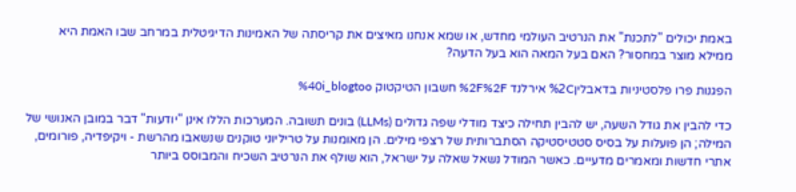באמת יכולים "לתכנת" את הנרטיב העולמי מחדש, או שמא אנחנו מאיצים את קריסתה של האמינות הדיגיטלית במרחב שבו האמת היא ממילא מוצר במחסור? האם בעל המאה הוא בעל הדעה?

הפגנות פרו פלסטיניות בדאבלין%2C אירלנד %2F%2F חשבון הטיקטוק %40i_blogtoo

כדי להבין את גודל השעה, יש להבין תחילה כיצד מודלי שפה גדולים (LLMs) בונים תשובה. המערכות הללו אינן "יודעות" דבר במובן האנושי של המילה; הן פועלות על בסיס סטטיסטיקה הסתברותית של רצפי מילים. הן מאומנות על טריליוני טוקנים שנשאבו מהרשת - ויקיפדיה, פורומים, אתרי חדשות ומאמרים מדעיים. כאשר המודל נשאל שאלה על ישראל, הוא שולף את הנרטיב השכיח והמבוסס ביותר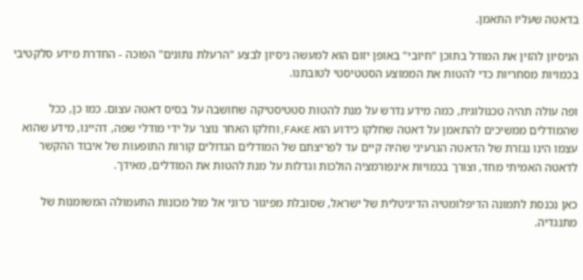בדאטה שעליו התאמן.

הניסיון להזין את המודל בתוכן "חיובי" באופן יזום הוא למעשה ניסיון לבצע "הרעלת נתונים" הפוכה - החדרת מידע סלקטיבי בכמויות מסחריות כדי להטות את הממוצע הסטטיסטי לטובתנו.

ופה עולה תהיה טכנולוגית, כמה מידע נדרש על מנת להטות סטטיסטיקה שחושבה על בסיס דאטה עצום. כמו כן, ככל שהמודלים ממשיכים להתאמן על דאטה שחלקו כידוע הוא FAKE, וחלקו האחר נוצר על ידי מודלי שפה, דהיינו, מידע שהוא עצמו הינו נגזרת של הדאטה הגרעיני שהיה קיים עד לפריצתם של המודלים הגדולים קורות התופעות של איבוד ההקשר לדאטה האמיתי מחד, וצורך בכמויות אינפורמציה הולכות וגדלות על מנת להטות את המודלים, מאידך.

כאן נכנסת לתמונה הדיפלומטיה הדיגיטלית של ישראל, שסובלת מפיגור כרוני אל מול מכונות התעמולה המשומנות של מתנגדיה.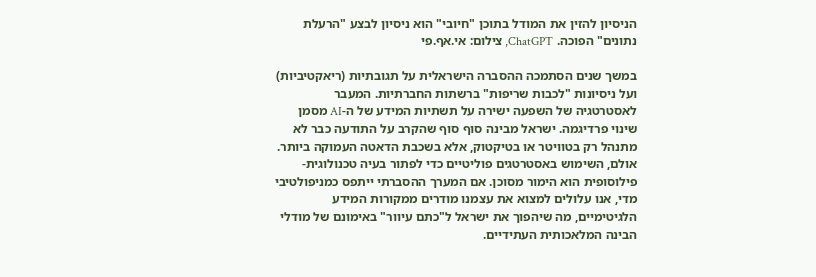הניסיון להזין את המודל בתוכן "חיובי" הוא ניסיון לבצע "הרעלת נתונים" הפוכה. ChatGPT, צילום: אי.אף.פי

במשך שנים הסתמכה ההסברה הישראלית על תגובתיות (ריאקטיביות) ועל ניסיונות "לכבות שריפות" ברשתות החברתיות. המעבר לאסטרטגיה של השפעה ישירה על תשתיות המידע של ה-AI מסמן שינוי פרדיגמה. ישראל מבינה סוף סוף שהקרב על התודעה כבר לא מתנהל רק בטוויטר או בטיקטוק, אלא בשכבת הדאטה העמוקה ביותר. אולם, השימוש באסטרטגים פוליטיים כדי לפתור בעיה טכנולוגית-פילוסופית הוא הימור מסוכן. אם המערך ההסברתי ייתפס כמניפולטיבי מדי, אנו עלולים למצוא את עצמנו מודרים ממקורות המידע הלגיטימיים, מה שיהפוך את ישראל ל"כתם עיוור" באימונם של מודלי הבינה המלאכותית העתידיים.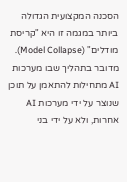הסכנה המקצועית הגדולה ביותר במגמה זו היא "קריסת מודלים" (Model Collapse). מדובר בתהליך שבו מערכות AI מתחילות להתאמן על תוכן שנוצר על ידי מערכות AI אחרות, ולא על ידי בני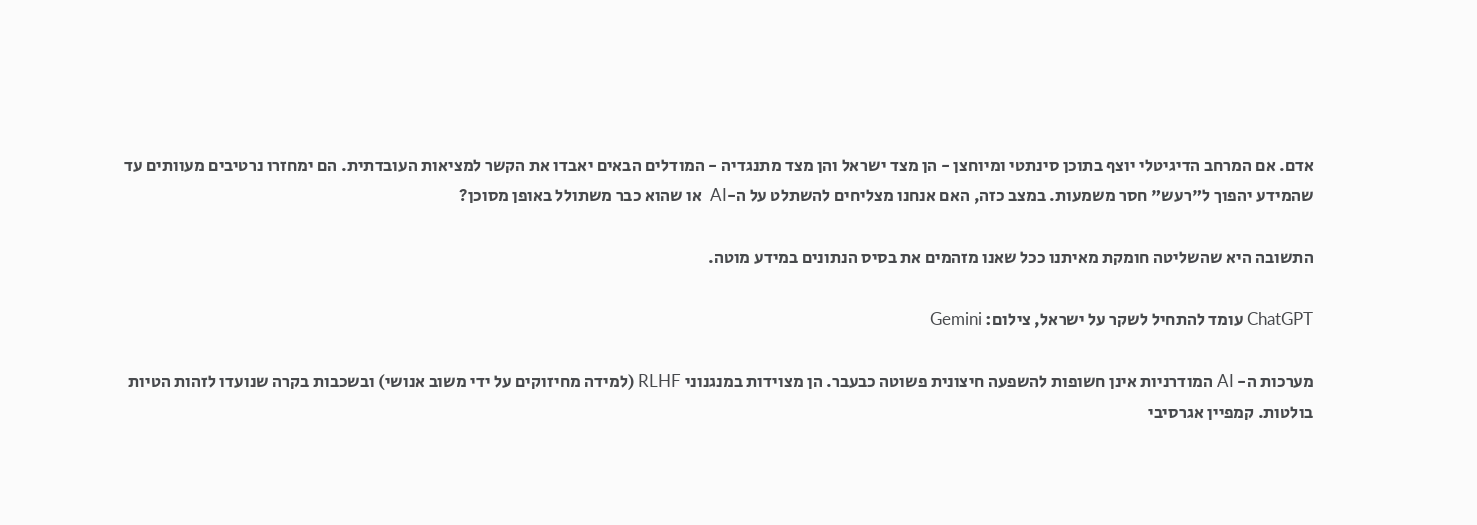אדם. אם המרחב הדיגיטלי יוצף בתוכן סינתטי ומיוחצן - הן מצד ישראל והן מצד מתנגדיה - המודלים הבאים יאבדו את הקשר למציאות העובדתית. הם ימחזרו נרטיבים מעוותים עד שהמידע יהפוך ל"רעש" חסר משמעות. במצב כזה, האם אנחנו מצליחים להשתלט על ה-AI  או שהוא כבר משתולל באופן מסוכן?

התשובה היא שהשליטה חומקת מאיתנו ככל שאנו מזהמים את בסיס הנתונים במידע מוטה.

ChatGPT עומד להתחיל לשקר על ישראל, צילום: Gemini

מערכות ה- AI המודרניות אינן חשופות להשפעה חיצונית פשוטה כבעבר. הן מצוידות במנגנוני RLHF (למידה מחיזוקים על ידי משוב אנושי) ובשכבות בקרה שנועדו לזהות הטיות בולטות. קמפיין אגרסיבי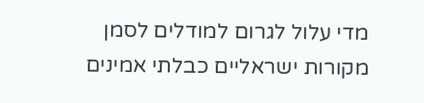מדי עלול לגרום למודלים לסמן מקורות ישראליים כבלתי אמינים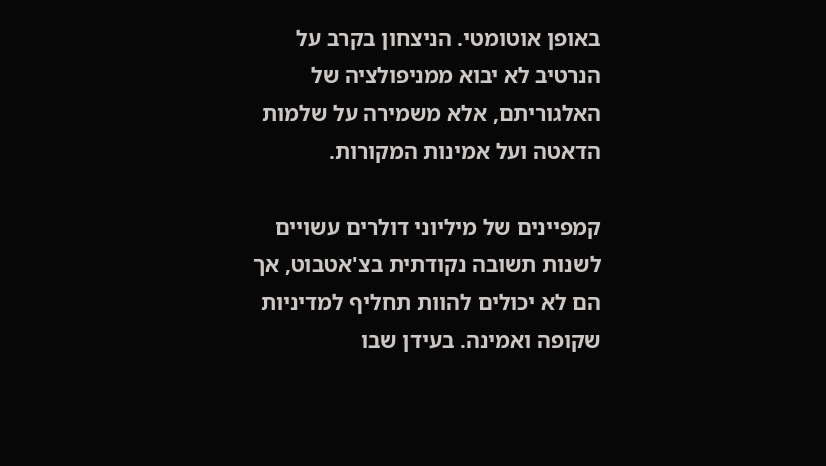באופן אוטומטי. הניצחון בקרב על הנרטיב לא יבוא ממניפולציה של האלגוריתם, אלא משמירה על שלמות הדאטה ועל אמינות המקורות.

קמפיינים של מיליוני דולרים עשויים לשנות תשובה נקודתית בצ'אטבוט, אך הם לא יכולים להוות תחליף למדיניות שקופה ואמינה. בעידן שבו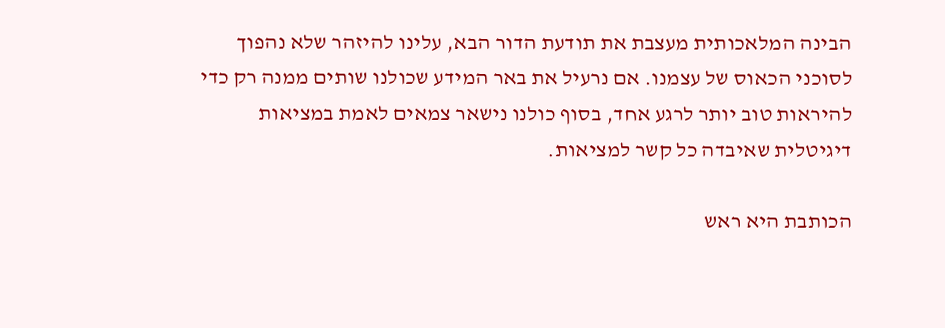הבינה המלאכותית מעצבת את תודעת הדור הבא, עלינו להיזהר שלא נהפוך לסוכני הכאוס של עצמנו. אם נרעיל את באר המידע שכולנו שותים ממנה רק כדי להיראות טוב יותר לרגע אחד, בסוף כולנו נישאר צמאים לאמת במציאות דיגיטלית שאיבדה כל קשר למציאות.

הכותבת היא ראש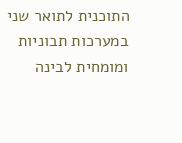התוכנית לתואר שני במערכות תבוניות ומומחית לבינה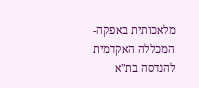מלאכותית באפקה- המכללה האקדמית להנדסה בת"א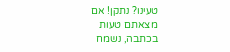טעינו? נתקן! אם מצאתם טעות בכתבה, נשמח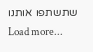שתשתפו אותנו
Load more...